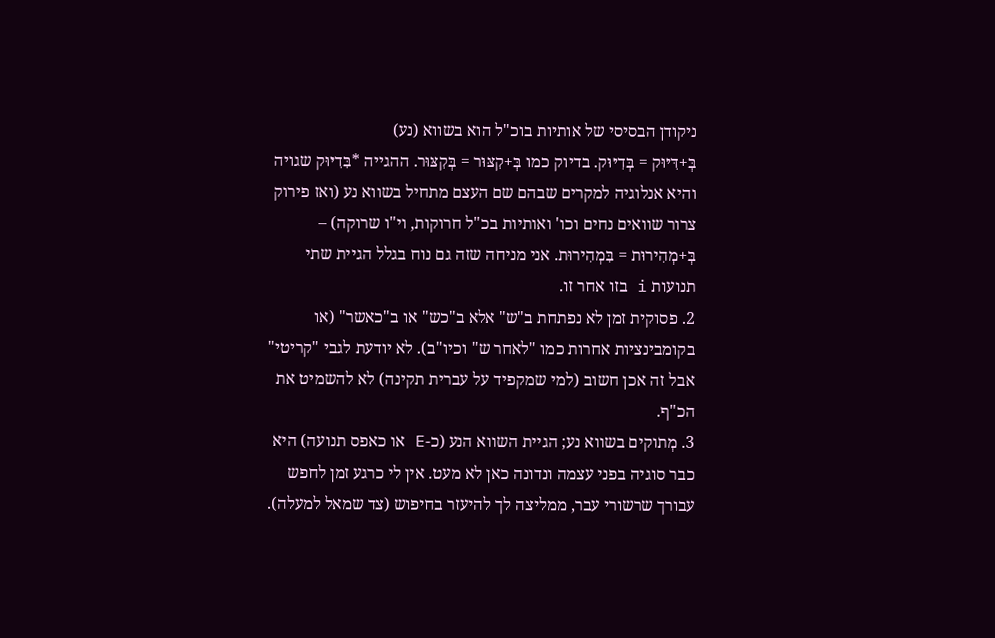ניקודן הבסיסי של אותיות בוכ"ל הוא בשווא (נע)
בְּ+דִּיּוּק = בְּדִיּוּק. בדיוק כמו בְּ+קִצּוּר = בְּקִצּוּר. ההגייה *בִּדִיּוּק שגויה והיא אנלוגיה למקרים שבהם שם העצם מתחיל בשווא נע (ואז פירוק צרור שוואים נחים וכו' ואותיות בכ"ל חרוקות, וי"ו שרוקה) – בְּ+מְהִירוּת = בִּמְהִירוּת. אני מניחה שזה גם נוח בגלל הגיית שתי תנועות i בזו אחר זו.
2. פסוקית זמן לא נפתחת ב"ש" אלא ב"כש" או ב"כאשר" (או בקומבינציות אחרות כמו "לאחר ש" וכיו"ב). לא יודעת לגבי "קריטי" אבל זה אכן חשוב (למי שמקפיד על עברית תקינה) לא להשמיט את הכ"ף.
3. מְתוקים בשווא נע; הגיית השווא הנע (כ-E או כאפס תנועה) היא כבר סוגיה בפני עצמה ונדונה כאן לא מעט. אין לי כרגע זמן לחפש עבורך שרשורי עבר, ממליצה לך להיעזר בחיפוש (צד שמאל למעלה).